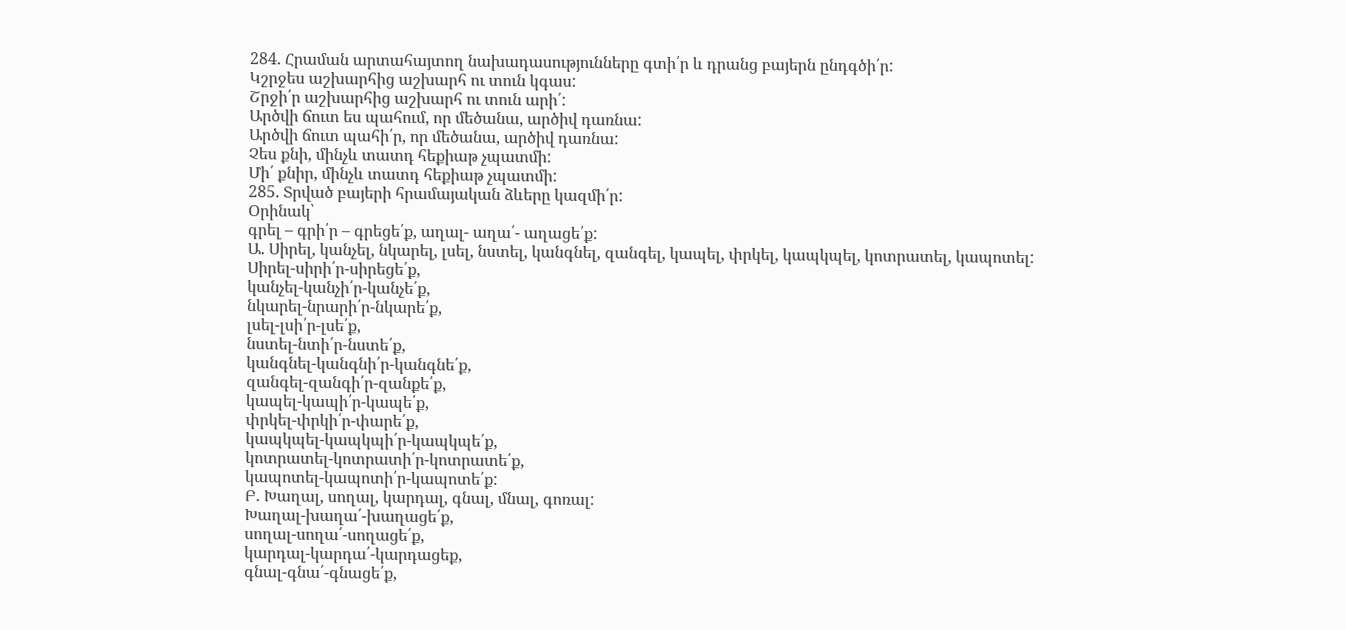284. Հրաման արտահայտող նախադասությունները գտի՛ր և դրանց բայերն ընդգծի՛ր:
Կշրջես աշխարհից աշխարհ ու տուն կգաս:
Շրջի՛ր աշխարհից աշխարհ ու տուն արի՛:
Արծվի ճուտ ես պահում, որ մեծանա, արծիվ դառնա:
Արծվի ճուտ պահի՛ր, որ մեծանա, արծիվ դառնա:
Չես քնի, մինչև տատդ հեքիաթ չպատմի:
Մի՛ քնիր, մինչև տատդ հեքիաթ չպատմի:
285. Տրված բայերի հրամայական ձևերը կազմի՛ր:
Օրինակ՝
գրել – գրի՛ր – գրեցե՛ք, աղալ- աղա՛- աղացե՛ք:
Ա. Սիրել, կանչել, նկարել, լսել, նստել, կանգնել, զանգել, կապել, փրկել, կապկպել, կոտրատել, կապոտել:
Սիրել-սիրի՛ր-սիրեցե՛ք,
կանչել-կանչի՛ր-կանչե՛ք,
նկարել-նրարի՛ր-նկարե՛ք,
լսել-լսի՛ր-լսե՛ք,
նստել-նտի՛ր-նստե՛ք,
կանգնել-կանգնի՛ր-կանգնե՛ք,
զանգել-զանգի՛ր-զանքե՛ք,
կապել-կապի՛ր-կապե՛ք,
փրկել-փրկի՛ր-փարե՛ք,
կապկպել-կապկպի՛ր-կապկպե՛ք,
կոտրատել-կոտրատի՛ր-կոտրատե՛ք,
կապոտել-կապոտի՛ր-կապոտե՛ք:
Բ. Խաղալ, սողալ, կարդալ, գնալ, մնալ, գոռալ:
Խաղալ-խաղա՛-խաղացե՛ք,
սողալ-սողա՛-սողացե՛ք,
կարդալ-կարդա՛-կարդացեք,
գնալ-գնա՛-գնացե՛ք,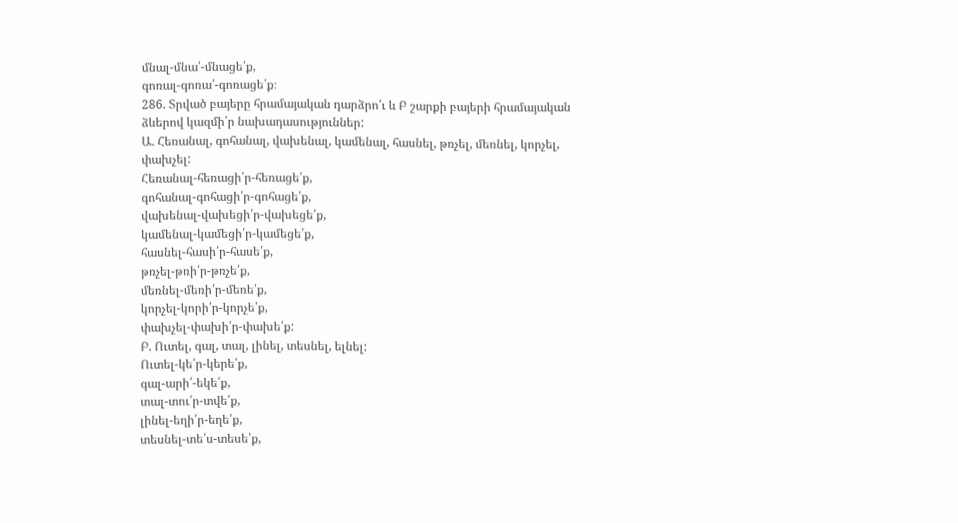մնալ-մնա՛-մնացե՛ք,
գոռալ-գոռա՛-գոռացե՛ք։
286. Տրված բայերը հրամայական դարձրո՛ւ և Բ շարքի բայերի հրամայական ձևերով կազմի՛ր նախադասություններ:
Ա. Հեռանալ, գոհանալ, վախենալ, կամենալ, հասնել, թռչել, մեռնել, կորչել, փախչել:
Հեռանալ-հեռացի՛ր-հեռացե՛ք,
գոհանալ-գոհացի՛ր-գոհացե՛ք,
վախենալ-վախեցի՛ր-վախեցե՛ք,
կամենալ-կամեցի՛ր-կամեցե՛ք,
հասնել-հասի՛ր-հասե՛ք,
թռչել-թռի՛ր-թռչե՛ք,
մեռնել-մեռի՛ր-մեռե՛ք,
կորչել-կորի՛ր-կորչե՛ք,
փախչել-փախի՛ր-փախե՛ք:
Բ. Ուտել, գալ, տալ, լինել, տեսնել, ելնել:
Ուտել-կե՛ր-կերե՛ք,
գալ-արի՛-եկե՛ք,
տալ-տու՛ր-տվե՛ք,
լինել-եղի՛ր-եղե՛ք,
տեսնել-տե՛ս-տեսե՛ք,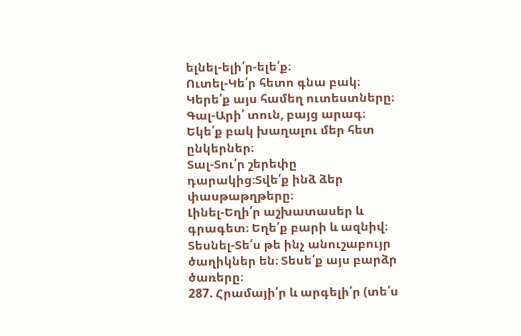ելնել-ելի՛ր-ելե՛ք։
Ուտել-Կե՛ր հետո գնա բակ։ Կերե՛ք այս համեղ ուտեստները։
Գալ-Արի՛ տուն, բայց արագ։ Եկե՛ք բակ խաղալու մեր հետ ընկերներ։
Տալ-Տու՛ր շերեփը դարակից։Տվե՛ք ինձ ձեր փասթաթղթերը։
Լինել-Եղի՛ր աշխատասեր և գրագետ։ Եղե՛ք բարի և ազնիվ։
Տեսնել-Տե՛ս թե ինչ անուշաբույր ծաղիկներ են։ Տեսե՛ք այս բարձր ծառերը։
287. Հրամայի՛ր և արգելի՛ր (տե՛ս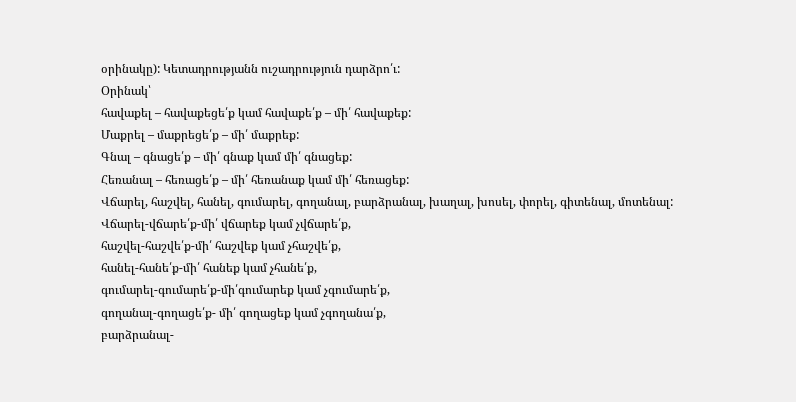օրինակը): Կետադրությանն ուշադրություն դարձրո՛ւ:
Օրինակ՝
հավաքել – հավաքեցե՛ք կամ հավաքե՛ք – մի՛ հավաքեք:
Մաքրել – մաքրեցե՛ք – մի՛ մաքրեք:
Գնալ – գնացե՛ք – մի՛ գնաք կամ մի՛ գնացեք:
Հեռանալ – հեռացե՛ք – մի՛ հեռանաք կամ մի՛ հեռացեք:
Վճարել, հաշվել, հանել, գումարել, գողանալ, բարձրանալ, խաղալ, խոսել, փորել, գիտենալ, մոտենալ:
Վճարել-վճարե՛ք-մի՛ վճարեք կամ չվճարե՛ք,
հաշվել-հաշվե՛ք-մի՛ հաշվեք կամ չհաշվե՛ք,
հանել-հանե՛ք-մի՛ հանեք կամ չհանե՛ք,
գումարել-գումարե՛ք-մի՛գումարեք կամ չգումարե՛ք,
գողանալ-գողացե՛ք- մի՛ գողացեք կամ չգողանա՛ք,
բարձրանալ-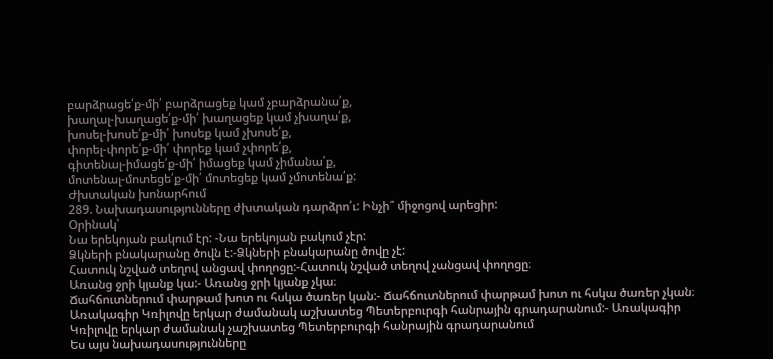բարձրացե՛ք-մի՛ բարձրացեք կամ չբարձրանա՛ք,
խաղալ-խաղացե՛ք-մի՛ խաղացեք կամ չխաղա՛ք,
խոսել-խոսե՛ք-մի՛ խոսեք կամ չխոսե՛ք,
փորել-փորե՛ք-մի՛ փորեք կամ չփորե՛ք,
գիտենալ-իմացե՛ք-մի՛ իմացեք կամ չիմանա՛ք,
մոտենալ-մոտեցե՛ք-մի՛ մոտեցեք կամ չմոտենա՛ք:
Ժխտական խոնարհում
289. Նախադասությունները ժխտական դարձրո՛ւ: Ինչի՞ միջոցով արեցիր:
Օրինակ՝
Նա երեկոյան բակում էր: -Նա երեկոյան բակում չէր:
Ձկների բնակարանը ծովն է:-Ձկների բնակարանը ծովը չէ:
Հատուկ նշված տեղով անցավ փողոցը:-Հատուկ նշված տեղով չանցավ փողոցը։
Առանց ջրի կյանք կա:- Առանց ջրի կյանք չկա։
Ճահճուտներում փարթամ խոտ ու հսկա ծառեր կան:- Ճահճուտներում փարթամ խոտ ու հսկա ծառեր չկան։
Առակագիր Կռիլովը երկար ժամանակ աշխատեց Պետերբուրգի հանրային գրադարանում:- Առակագիր Կռիլովը երկար ժամանակ չաշխատեց Պետերբուրգի հանրային գրադարանում
Ես այս նախադասությունները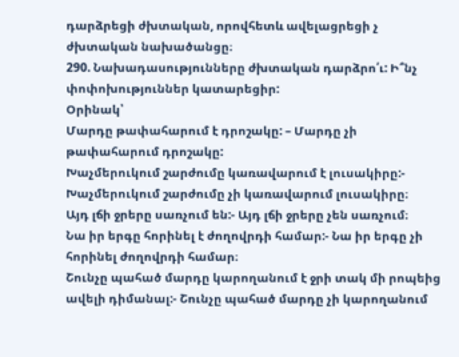դարձրեցի ժխտական, որովհետև ավելացրեցի չ ժխտական նախածանցը։
290. Նախադասությունները ժխտական դարձրո՛ւ: Ի՞նչ փոփոխություններ կատարեցիր:
Օրինակ՝
Մարդը թափահարում է դրոշակը: – Մարդը չի թափահարում դրոշակը:
Խաչմերուկում շարժումը կառավարում է լուսակիրը:- Խաչմերուկում շարժումը չի կառավարում լուսակիրը։
Այդ լճի ջրերը սառչում են:- Այդ լճի ջրերը չեն սառչում։
Նա իր երգը հորինել է ժողովրդի համար:- Նա իր երգը չի հորինել ժողովրդի համար։
Շունչը պահած մարդը կարողանում է ջրի տակ մի րոպեից ավելի դիմանալ:- Շունչը պահած մարդը չի կարողանում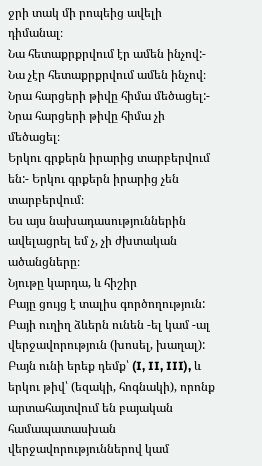ջրի տակ մի րոպեից ավելի դիմանալ։
Նա հետաքրքրվում էր ամեն ինչով:- Նա չէր հետաքրքրվում ամեն ինչով։
Նրա հարցերի թիվը հիմա մեծացել:- Նրա հարցերի թիվը հիմա չի մեծացել։
Երկու գրքերն իրարից տարբերվում են:- Երկու գրքերն իրարից չեն տարբերվում։
Ես այս նախադասություններին ավելացրել եմ չ, չի ժխտական ածանցները։
Նյութը կարդա, և հիշիր
Բայը ցույց է տալիս գործողություն: Բայի ուղիղ ձևերն ունեն -ել կամ -ալ վերջավորություն (խոսել, խաղալ): Բայն ունի երեք դեմք՝ (I, II, III), և երկու թիվ՝ (եզակի, հոգնակի), որոնք արտահայտվում են բայական համապատասխան վերջավորություններով կամ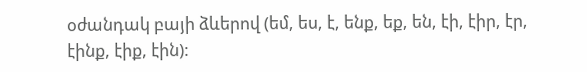օժանդակ բայի ձևերով (եմ, ես, է, ենք, եք, են, էի, էիր, էր, էինք, էիք, էին):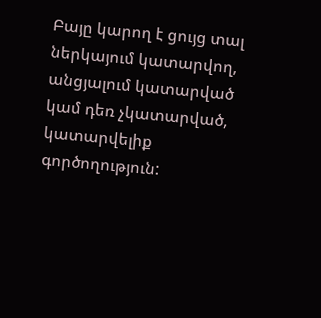Բայը կարող է ցույց տալ ներկայում կատարվող, անցյալում կատարված կամ դեռ չկատարված, կատարվելիք գործողություն: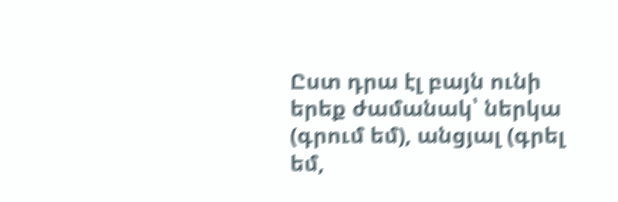Ըստ դրա էլ բայն ունի երեք ժամանակ՝ ներկա (գրում եմ), անցյալ (գրել եմ,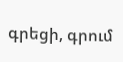գրեցի, գրում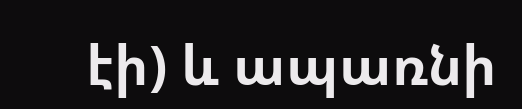էի) և ապառնի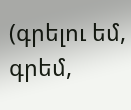(գրելու եմ, գրեմ,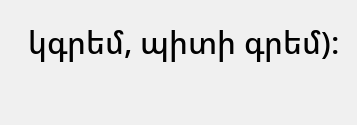կգրեմ, պիտի գրեմ):